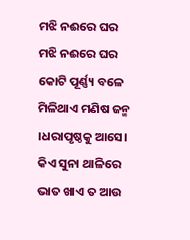ମଝି ନଈରେ ଘର
ମଝି ନଈରେ ଘର
କୋଟି ପୂର୍ଣ୍ଣ୍ୟ ବଳେ ମିଳିଥାଏ ମଣିଷ ଜନ୍ମ ।ଧରାପୃଷ୍ଠକୁ ଆସେ। କିଏ ସୁନା ଥାଳିରେ ଭାତ ଖାଏ ତ ଆଉ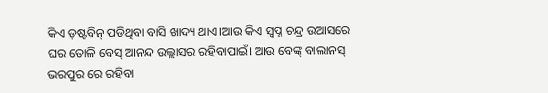କିଏ ଡ଼ଷ୍ଟବିନ୍ ପଡିଥିବା ବାସି ଖାଦ୍ୟ ଥାଏ।ଆଉ କିଏ ସ୍ୱପ୍ନ ଚନ୍ଦ୍ର ଉଆସରେ ଘର ତୋଳି ବେସ୍ ଆନନ୍ଦ ଉଲ୍ଲାସର ରହିବାପାଇଁ। ଆଉ ବେଙ୍କ୍ ବାଲାନସ୍ ଭରପୁର ରେ ରହିବା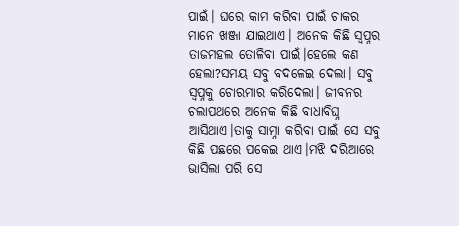ପାଇଁ। ଘରେ କାମ କରିବା ପାଇଁ ଚାକର ମାନେ ଖଞ୍ଜା ଯାଇଥାଏ। ଅନେକ କିଛି ସ୍ୱପ୍ନର ତାଜମହଲ ତୋଳିବା ପାଇଁ।ହେଲେ କଣ ହେଲା?ସମୟ ସବୁ ବଦଳେଇ ଦେଲା। ସବୁ ସ୍ୱପ୍ନକୁ ଚୋରମାର କରିଦେଲା। ଜୀବନର ଚଲାପଥରେ ଅନେକ କିଛି ବାଧାବିଘ୍ନ ଆସିଥାଏ।ତାକୁ ସାମ୍ନା କରିବା ପାଇଁ ସେ ସବୁ କିଛି ପଛରେ ପକେଇ ଥାଏ।ମଝି ଦରିଆରେ ଭାସିଲା ପରି ସେ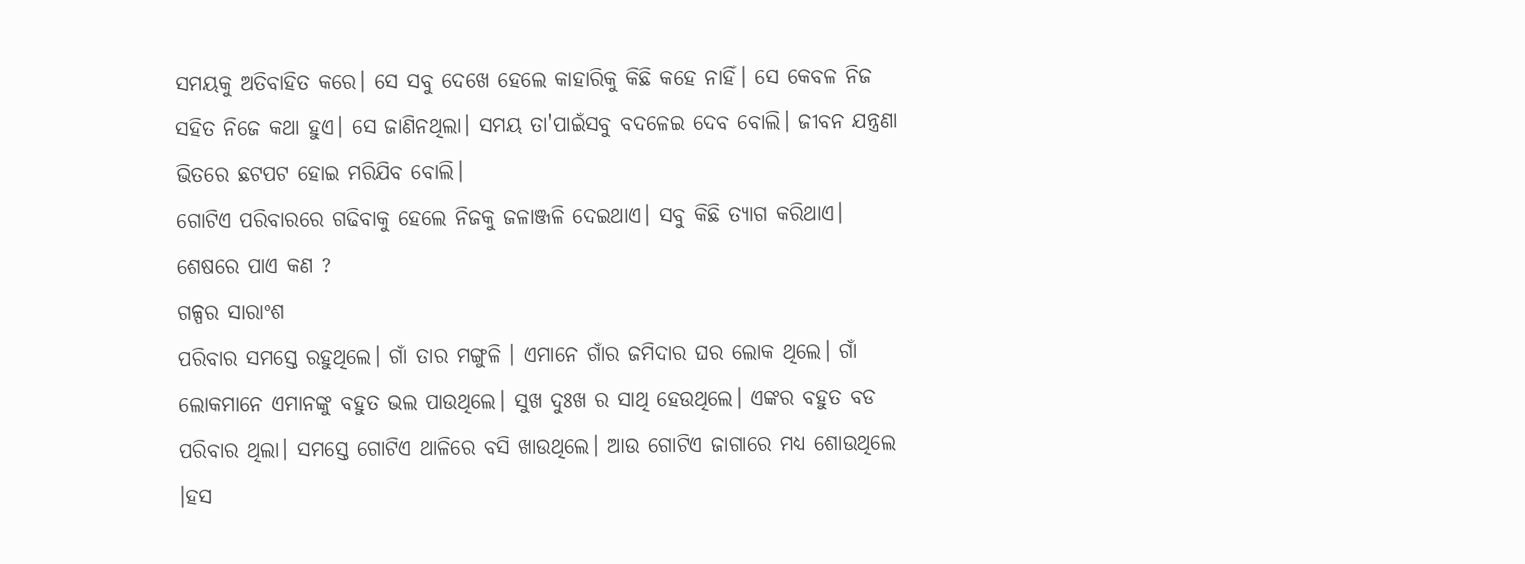ସମୟକୁ ଅତିବାହିତ କରେ। ସେ ସବୁ ଦେଖେ ହେଲେ କାହାରିକୁ କିଛି କହେ ନାହିଁ। ସେ କେବଳ ନିଜ ସହିତ ନିଜେ କଥା ହୁଏ। ସେ ଜାଣିନଥିଲା। ସମୟ ତା'ପାଇଁସବୁ ବଦଳେଇ ଦେବ ବୋଲି। ଜୀବନ ଯନ୍ତ୍ରଣା ଭିତରେ ଛଟପଟ ହୋଇ ମରିଯିବ ବୋଲି।
ଗୋଟିଏ ପରିବାରରେ ଗଢିବାକୁ ହେଲେ ନିଜକୁ ଜଳାଞ୍ଜଳି ଦେଇଥାଏ। ସବୁ କିଛି ତ୍ୟାଗ କରିଥାଏ। ଶେଷରେ ପାଏ କଣ ?
ଗଳ୍ପର ସାରାଂଶ
ପରିବାର ସମସ୍ତେ ରହୁଥିଲେ। ଗାଁ ତାର ମଙ୍ଗୁଳି । ଏମାନେ ଗାଁର ଜମିଦାର ଘର ଲୋକ ଥିଲେ। ଗାଁ ଲୋକମାନେ ଏମାନଙ୍କୁ ବହୁତ ଭଲ ପାଉଥିଲେ। ସୁଖ ଦୁଃଖ ର ସାଥି ହେଉଥିଲେ। ଏଙ୍କର ବହୁତ ବଡ ପରିବାର ଥିଲା। ସମସ୍ତେ ଗୋଟିଏ ଥାଳିରେ ବସି ଖାଉଥିଲେ। ଆଉ ଗୋଟିଏ ଜାଗାରେ ମଧ୍ୟ ଶୋଉଥିଲେ ।ହସ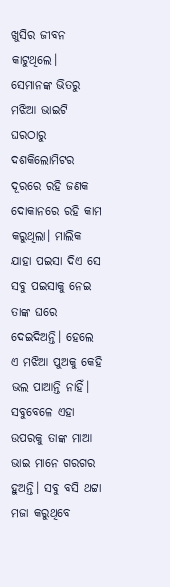ଖୁସିର ଜୀବନ କାଟୁଥିଲେ। ସେମାନଙ୍କ ଭିତରୁ ମଝିଆ ଭାଇଟି ଘରଠାରୁ ଦଶକିଲୋମିଟର ଦୂରରେ ରହି ଜଣକ ଦୋକାନରେ ରହି କାମ କରୁଥିଲା। ମାଲିକ ଯାହା ପଇସା ଦିଏ ସେ ସବୁ ପଇସାକୁ ନେଇ ତାଙ୍କ ଘରେ ଦେଇଦିଅନ୍ତି। ହେଲେ ଏ ମଝିଆ ପୁଅକୁ କେହି ଭଲ ପାଆନ୍ତି ନାହିଁ। ସବୁବେଳେ ଏହା ଉପରକୁ ତାଙ୍କ ମାଆ ଭାଇ ମାନେ ଗରଗର ହୁଅନ୍ତି। ସବୁ ବସି ଥଟ୍ଟା ମଜା କରୁଥିବେ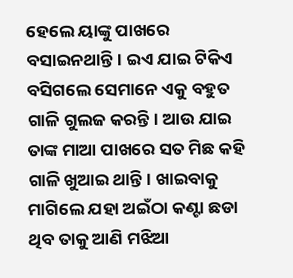ହେଲେ ୟାଙ୍କୁ ପାଖରେ ବସାଇନଥାନ୍ତି। ଇଏ ଯାଇ ଟିକିଏ ବସିଗଲେ ସେମାନେ ଏକୁ ବହୁତ ଗାଳି ଗୁଲଜ କରନ୍ତି। ଆଉ ଯାଇ ତାଙ୍କ ମାଆ ପାଖରେ ସତ ମିଛ କହି ଗାଳି ଖୁଆଇ ଥାନ୍ତି। ଖାଇବାକୁ ମାଗିଲେ ଯହା ଅଇଁଠା କଣ୍ଟା ଛଡା ଥିବ ତାକୁ ଆଣି ମଝିଆ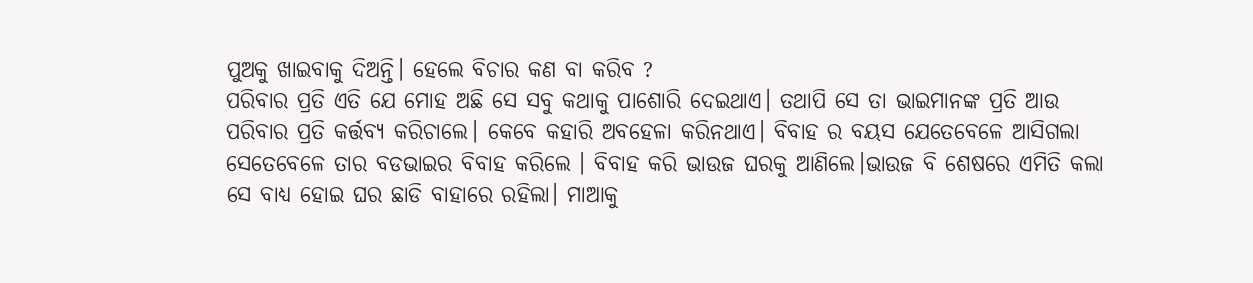ପୁଅକୁ ଖାଇବାକୁ ଦିଅନ୍ତି। ହେଲେ ବିଚାର କଣ ବା କରିବ ?
ପରିବାର ପ୍ରତି ଏତି ଯେ ମୋହ ଅଛି ସେ ସବୁ କଥାକୁ ପାଶୋରି ଦେଇଥାଏ। ତଥାପି ସେ ତା ଭାଇମାନଙ୍କ ପ୍ରତି ଆଉ ପରିବାର ପ୍ରତି କର୍ତ୍ତବ୍ୟ କରିଚାଲେ। କେବେ କହାରି ଅବହେଳା କରିନଥାଏ। ବିବାହ ର ବୟସ ଯେତେବେଳେ ଆସିଗଲା ସେତେବେଳେ ତାର ବଡଭାଇର ବିବାହ କରିଲେ । ବିବାହ କରି ଭାଉଜ ଘରକୁ ଆଣିଲେ।ଭାଉଜ ବି ଶେଷରେ ଏମିତି କଲା ସେ ବାଧ୍ୟ ହୋଇ ଘର ଛାଡି ବାହାରେ ରହିଲା। ମାଆକୁ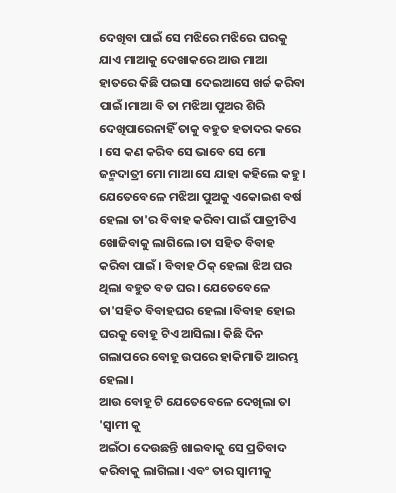ଦେଖିବା ପାଇଁ ସେ ମଝିରେ ମଝିରେ ଘରକୁ ଯାଏ ମାଆକୁ ଦେଖାକରେ ଆଉ ମାଆ ହାତରେ କିଛି ପଇସା ଦେଇଆସେ ଖର୍ଚ୍ଚ କରିବା ପାଇଁ।ମାଆ ବି ତା ମଝିଆ ପୁଅର ଶିରି ଦେଖିପାରେନାହିଁ ତାକୁ ବହୁତ ହତାଦର କରେ । ସେ କଣ କରିବ ସେ ଭାବେ ସେ ମୋ ଜନ୍ମଦାତ୍ରୀ ମୋ ମାଆ ସେ ଯାହା କହିଲେ କହୁ ।
ଯେତେବେଳେ ମଝିଆ ପୁଅକୁ ଏକୋଇଶ ବର୍ଷ ହେଲା ତା'ର ବିବାହ କରିବା ପାଇଁ ପାତ୍ରୀଟିଏ ଖୋଜିବାକୁ ଲାଗିଲେ ।ତା ସହିତ ବିବାହ କରିବା ପାଇଁ । ବିବାହ ଠିକ୍ ହେଲା ଝିଅ ଘର ଥିଲା ବହୁତ ବଡ ଘର। ଯେତେବେଳେ ତା'ସହିତ ବିବାହଘର ହେଲା ।ବିବାହ ହୋଇ ଘରକୁ ବୋହୂ ଟିଏ ଆସିଲା। କିଛି ଦିନ ଗଲାପରେ ବୋହୂ ଉପରେ ହାକିମାତି ଆରମ୍ଭ ହେଲା।
ଆଉ ବୋହୂ ଟି ଯେତେବେଳେ ଦେଖିଲା ତା 'ସ୍ୱାମୀ କୁ
ଅଇଁଠା ଦେଉଛନ୍ତି ଖାଇବାକୁ ସେ ପ୍ରତିବାଦ କରିବାକୁ ଲାଗିଲା। ଏବଂ ତାର ସ୍ୱାମୀକୁ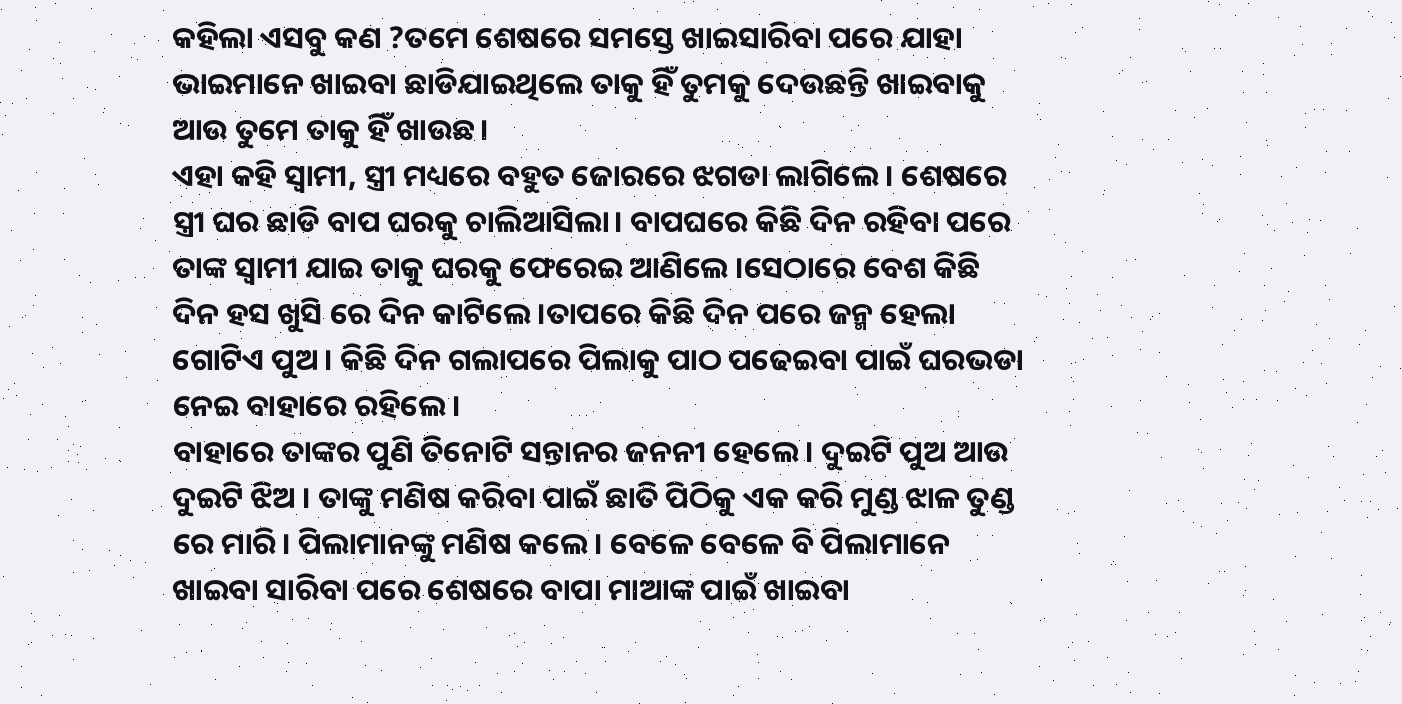କହିଲା ଏସବୁ କଣ ?ତମେ ଶେଷରେ ସମସ୍ତେ ଖାଇସାରିବା ପରେ ଯାହା
ଭାଇମାନେ ଖାଇବା ଛାଡିଯାଇଥିଲେ ତାକୁ ହିଁ ତୁମକୁ ଦେଉଛନ୍ତି ଖାଇବାକୁ ଆଉ ତୁମେ ତାକୁ ହିଁ ଖାଉଛ।
ଏହା କହି ସ୍ୱାମୀ, ସ୍ତ୍ରୀ ମଧ୍ୟରେ ବହୁତ ଜୋରରେ ଝଗଡା ଲାଗିଲେ। ଶେଷରେ ସ୍ତ୍ରୀ ଘର ଛାଡି ବାପ ଘରକୁ ଚାଲିଆସିଲା। ବାପଘରେ କିଛି ଦିନ ରହିବା ପରେ ତାଙ୍କ ସ୍ୱାମୀ ଯାଇ ତାକୁ ଘରକୁ ଫେରେଇ ଆଣିଲେ ।ସେଠାରେ ବେଶ କିଛି ଦିନ ହସ ଖୁସି ରେ ଦିନ କାଟିଲେ ।ତାପରେ କିଛି ଦିନ ପରେ ଜନ୍ମ ହେଲା ଗୋଟିଏ ପୁଅ । କିଛି ଦିନ ଗଲାପରେ ପିଲାକୁ ପାଠ ପଢେଇବା ପାଇଁ ଘରଭଡା ନେଇ ବାହାରେ ରହିଲେ।
ବାହାରେ ତାଙ୍କର ପୁଣି ତିନୋଟି ସନ୍ତାନର ଜନନୀ ହେଲେ। ଦୁଇଟି ପୁଅ ଆଉ ଦୁଇଟି ଝିଅ । ତାଙ୍କୁ ମଣିଷ କରିବା ପାଇଁ ଛାତି ପିଠିକୁ ଏକ କରି ମୁଣ୍ଡ ଝାଳ ତୁଣ୍ଡ ରେ ମାରି। ପିଲାମାନଙ୍କୁ ମଣିଷ କଲେ। ବେଳେ ବେଳେ ବି ପିଲାମାନେ ଖାଇବା ସାରିବା ପରେ ଶେଷରେ ବାପା ମାଆଙ୍କ ପାଇଁ ଖାଇବା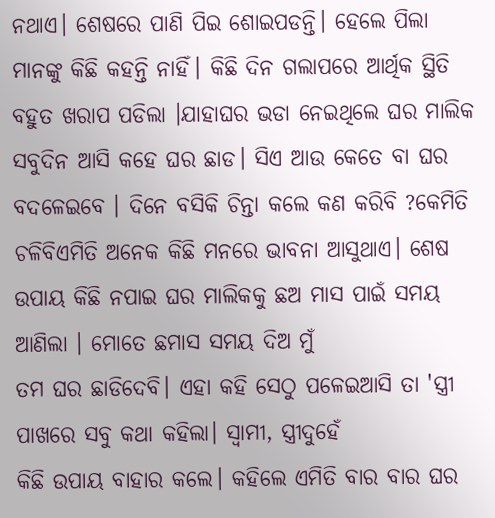ନଥାଏ। ଶେଷରେ ପାଣି ପିଇ ଶୋଇପଡନ୍ତି। ହେଲେ ପିଲା ମାନଙ୍କୁ କିଛି କହନ୍ତି ନାହିଁ। କିଛି ଦିନ ଗଲାପରେ ଆର୍ଥିକ ସ୍ଥିତି ବହୁତ ଖରାପ ପଡିଲା ।ଯାହାଘର ଭଡା ନେଇଥିଲେ ଘର ମାଲିକ ସବୁଦିନ ଆସି କହେ ଘର ଛାଡ। ସିଏ ଆଉ କେତେ ବା ଘର ବଦଳେଇବେ । ଦିନେ ବସିକି ଚିନ୍ତା କଲେ କଣ କରିବି ?କେମିତି ଚଳିବିଏମିତି ଅନେକ କିଛି ମନରେ ଭାବନା ଆସୁଥାଏ। ଶେଷ ଉପାୟ କିଛି ନପାଇ ଘର ମାଲିକକୁ ଛଅ ମାସ ପାଇଁ ସମୟ ଆଣିଲା । ମୋତେ ଛମାସ ସମୟ ଦିଅ ମୁଁ
ତମ ଘର ଛାଡିଦେବି। ଏହା କହି ସେଠୁ ପଳେଇଆସି ତା 'ସ୍ତ୍ରୀ ପାଖରେ ସବୁ କଥା କହିଲା। ସ୍ୱାମୀ, ସ୍ତ୍ରୀଦୁହେଁ
କିଛି ଉପାୟ ବାହାର କଲେ। କହିଲେ ଏମିତି ବାର ବାର ଘର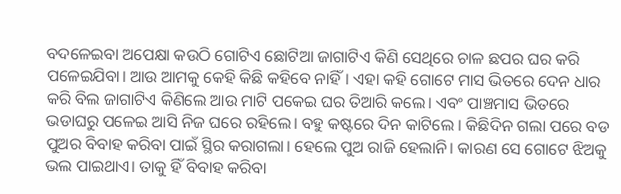ବଦଳେଇବା ଅପେକ୍ଷା କଉଠି ଗୋଟିଏ ଛୋଟିଆ ଜାଗାଟିଏ କିଣି ସେଥିରେ ଚାଳ ଛପର ଘର କରି ପଳେଇଯିବା। ଆଉ ଆମକୁ କେହି କିଛି କହିବେ ନାହିଁ। ଏହା କହି ଗୋଟେ ମାସ ଭିତରେ ଦେନ ଧାର କରି ବିଲ ଜାଗାଟିଏ କିଣିଲେ ଆଉ ମାଟି ପକେଇ ଘର ତିଆରି କଲେ। ଏବଂ ପାଞ୍ଚମାସ ଭିତରେ ଭଡାଘରୁ ପଳେଇ ଆସି ନିଜ ଘରେ ରହିଲେ। ବହୁ କଷ୍ଟରେ ଦିନ କାଟିଲେ । କିଛିଦିନ ଗଲା ପରେ ବଡ ପୁଅର ବିବାହ କରିବା ପାଇଁ ସ୍ଥିର କରାଗଲା। ହେଲେ ପୁଅ ରାଜି ହେଲାନି। କାରଣ ସେ ଗୋଟେ ଝିଅକୁ ଭଲ ପାଇଥାଏ। ତାକୁ ହିଁ ବିବାହ କରିବା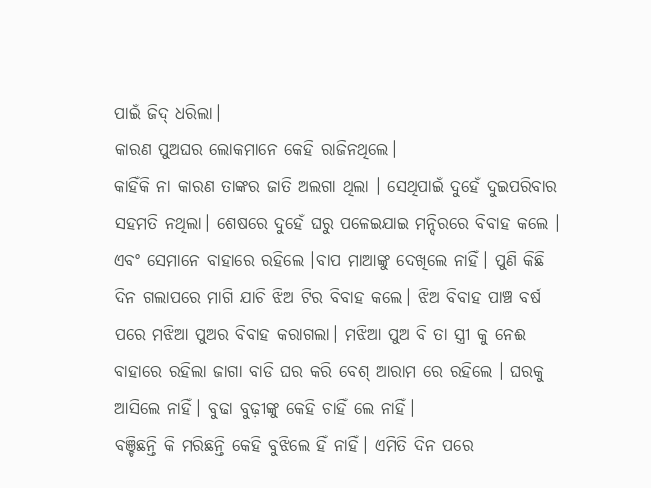ପାଇଁ ଜିଦ୍ ଧରିଲା।
କାରଣ ପୁଅଘର ଲୋକମାନେ କେହି ରାଜିନଥିଲେ।
କାହିଁକି ନା କାରଣ ତାଙ୍କର ଜାତି ଅଲଗା ଥିଲା । ସେଥିପାଇଁ ଦୁହେଁ ଦୁଇପରିବାର ସହମତି ନଥିଲା। ଶେଷରେ ଦୁହେଁ ଘରୁ ପଳେଇଯାଇ ମନ୍ଦିରରେ ବିବାହ କଲେ । ଏବଂ ସେମାନେ ବାହାରେ ରହିଲେ ।ବାପ ମାଆଙ୍କୁ ଦେଖିଲେ ନାହିଁ। ପୁଣି କିଛି ଦିନ ଗଲାପରେ ମାଗି ଯାଚି ଝିଅ ଟିର ବିବାହ କଲେ। ଝିଅ ବିବାହ ପାଞ୍ଚ ବର୍ଷ ପରେ ମଝିଆ ପୁଅର ବିବାହ କରାଗଲା। ମଝିଆ ପୁଅ ବି ତା ସ୍ତ୍ରୀ କୁ ନେଈ ବାହାରେ ରହିଲା ଜାଗା ବାଡି ଘର କରି ବେଶ୍ ଆରାମ ରେ ରହିଲେ । ଘରକୁ ଆସିଲେ ନାହିଁ। ବୁଢା ବୁଢ଼ୀଙ୍କୁ କେହି ଚାହିଁ ଲେ ନାହିଁ।
ବଞ୍ଚିଛନ୍ତି କି ମରିଛନ୍ତି କେହି ବୁଝିଲେ ହିଁ ନାହିଁ। ଏମିତି ଦିନ ପରେ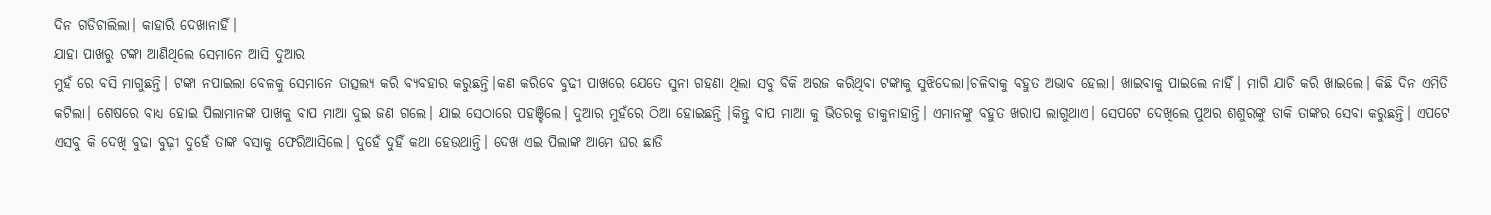ଦିନ ଗଡିଚାଲିଲା। କାହାରି ଦେଖାନାହିଁ।
ଯାହା ପାଖରୁ ଟଙ୍କା ଆଣିଥିଲେ ସେମାନେ ଆସି ଦୁଆର
ମୁହଁ ରେ ବସି ମାଗୁଛନ୍ତି। ଟଙ୍କା ନପାଇଲା ବେଳକୁ ସେମାନେ ତାତ୍ସଲ୍ୟ କରି ବ୍ୟବହାର କରୁଛନ୍ତି।କଣ କରିବେ ବୁଢୀ ପାଖରେ ଯେତେ ସୁନା ଗହଣା ଥିଲା ସବୁ ବିକି ଅରଜ କରିଥିବା ଟଙ୍କାକୁ ସୁଝିଦେଲା।ଚଳିବାକୁ ବହୁତ ଅଭାବ ହେଲା। ଖାଇବାକୁ ପାଇଲେ ନାହିଁ। ମାଗି ଯାଚି କରି ଖାଇଲେ। କିଛି ଦିନ ଏମିତି କଟିଲା। ଶେଷରେ ବାଧ୍ୟ ହୋଇ ପିଲାମାନଙ୍କ ପାଖକୁ ବାପ ମାଆ ଦୁଇ ଜଣ ଗଲେ। ଯାଇ ସେଠାରେ ପହଞ୍ଚିଲେ। ଦୁଆର ମୁହଁରେ ଠିଆ ହୋଇଛନ୍ତି ।କିନ୍ତୁ ବାପ ମାଆ କୁ ଭିତରକୁ ଡାକୁନାହାନ୍ତି। ଏମାନଙ୍କୁ ବହୁତ ଖରାପ ଲାଗୁଥାଏ। ସେପଟେ ଦେଖିଲେ ପୁଅର ଶଶୁରଙ୍କୁ ଡାକି ତାଙ୍କର ସେବା କରୁଛନ୍ତି। ଏପଟେ ଏସବୁ କି ଦେଖି ବୁଢା ବୁଢ଼ୀ ଦୁହେଁ ତାଙ୍କ ବସାକୁ ଫେରିଆସିଲେ। ଦୁହେଁ ଦୁହିଁ କଥା ହେଉଥାନ୍ତି। ଦେଖ ଏଇ ପିଲାଙ୍କ ଆମେ ଘର ଛାଡି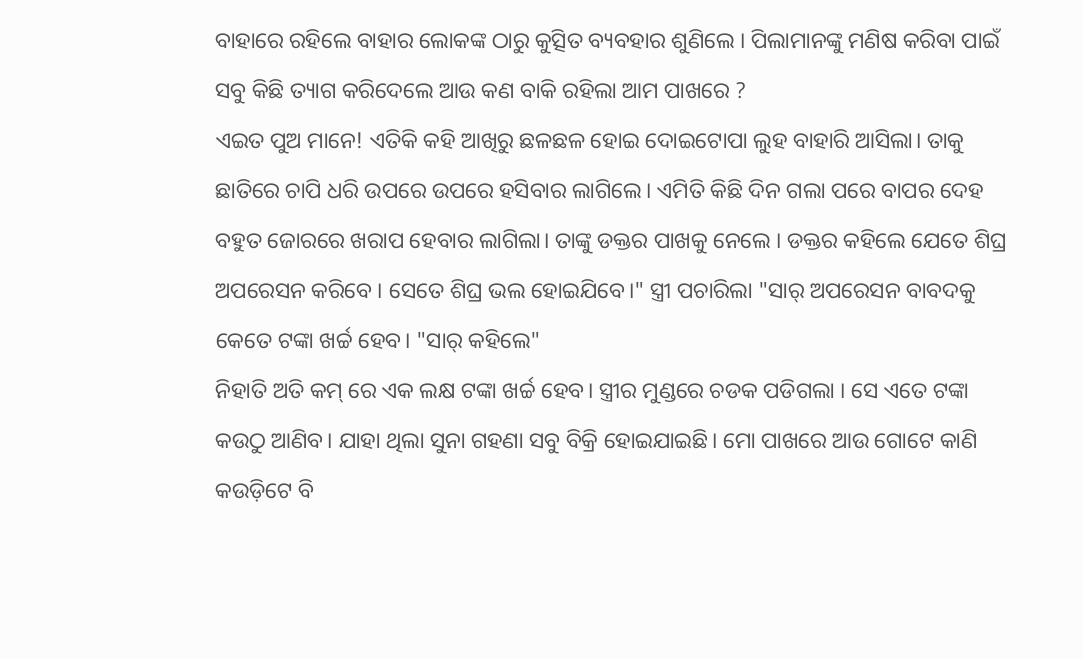ବାହାରେ ରହିଲେ ବାହାର ଲୋକଙ୍କ ଠାରୁ କୁତ୍ସିତ ବ୍ୟବହାର ଶୁଣିଲେ । ପିଲାମାନଙ୍କୁ ମଣିଷ କରିବା ପାଇଁ ସବୁ କିଛି ତ୍ୟାଗ କରିଦେଲେ ଆଉ କଣ ବାକି ରହିଲା ଆମ ପାଖରେ ?
ଏଇତ ପୁଅ ମାନେ! ଏତିକି କହି ଆଖିରୁ ଛଳଛଳ ହୋଇ ଦୋଇଟୋପା ଲୁହ ବାହାରି ଆସିଲା। ତାକୁ ଛାତିରେ ଚାପି ଧରି ଉପରେ ଉପରେ ହସିବାର ଲାଗିଲେ। ଏମିତି କିଛି ଦିନ ଗଲା ପରେ ବାପର ଦେହ ବହୁତ ଜୋରରେ ଖରାପ ହେବାର ଲାଗିଲା। ତାଙ୍କୁ ଡକ୍ତର ପାଖକୁ ନେଲେ । ଡକ୍ତର କହିଲେ ଯେତେ ଶିଘ୍ର ଅପରେସନ କରିବେ । ସେତେ ଶିଘ୍ର ଭଲ ହୋଇଯିବେ।" ସ୍ତ୍ରୀ ପଚାରିଲା "ସାର୍ ଅପରେସନ ବାବଦକୁ କେତେ ଟଙ୍କା ଖର୍ଚ୍ଚ ହେବ। "ସାର୍ କହିଲେ"
ନିହାତି ଅତି କମ୍ ରେ ଏକ ଲକ୍ଷ ଟଙ୍କା ଖର୍ଚ୍ଚ ହେବ। ସ୍ତ୍ରୀର ମୁଣ୍ଡରେ ଚଡକ ପଡିଗଲା । ସେ ଏତେ ଟଙ୍କା କଉଠୁ ଆଣିବ। ଯାହା ଥିଲା ସୁନା ଗହଣା ସବୁ ବିକ୍ରି ହୋଇଯାଇଛି। ମୋ ପାଖରେ ଆଉ ଗୋଟେ କାଣି କଉଡ଼ିଟେ ବି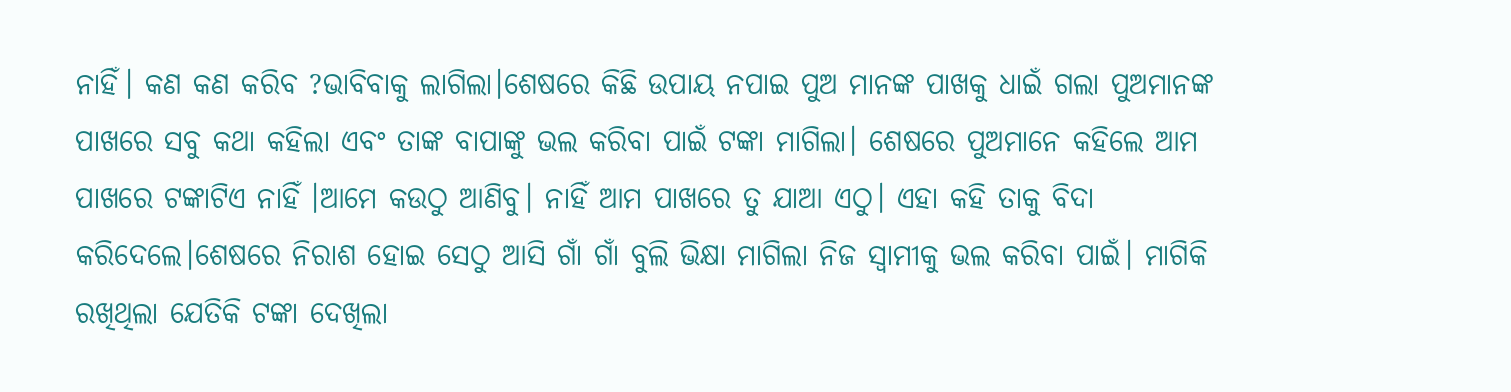ନାହିଁ। କଣ କଣ କରିବ ?ଭାବିବାକୁ ଲାଗିଲା।ଶେଷରେ କିଛି ଉପାୟ ନପାଇ ପୁଅ ମାନଙ୍କ ପାଖକୁ ଧାଇଁ ଗଲା ପୁଅମାନଙ୍କ ପାଖରେ ସବୁ କଥା କହିଲା ଏବଂ ତାଙ୍କ ବାପାଙ୍କୁ ଭଲ କରିବା ପାଇଁ ଟଙ୍କା ମାଗିଲା। ଶେଷରେ ପୁଅମାନେ କହିଲେ ଆମ ପାଖରେ ଟଙ୍କାଟିଏ ନାହିଁ ।ଆମେ କଉଠୁ ଆଣିବୁ। ନାହିଁ ଆମ ପାଖରେ ତୁ ଯାଆ ଏଠୁ। ଏହା କହି ତାକୁ ବିଦା କରିଦେଲେ।ଶେଷରେ ନିରାଶ ହୋଇ ସେଠୁ ଆସି ଗାଁ ଗାଁ ବୁଲି ଭିକ୍ଷା ମାଗିଲା ନିଜ ସ୍ୱାମୀକୁ ଭଲ କରିବା ପାଇଁ। ମାଗିକି ରଖିଥିଲା ଯେତିକି ଟଙ୍କା ଦେଖିଲା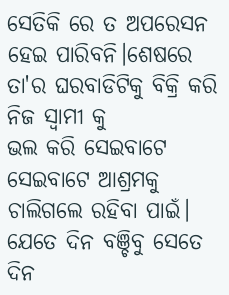ସେତିକି ରେ ତ ଅପରେସନ ହେଇ ପାରିବନି।ଶେଷରେ ତା'ର ଘରବାଡିଟିକୁ ବିକ୍ରି କରି ନିଜ ସ୍ୱାମୀ କୁ
ଭଲ କରି ସେଇବାଟେ ସେଇବାଟେ ଆଶ୍ରମକୁ ଚାଲିଗଲେ ରହିବା ପାଇଁ। ଯେତେ ଦିନ ବଞ୍ଚିବୁ ସେତେ ଦିନ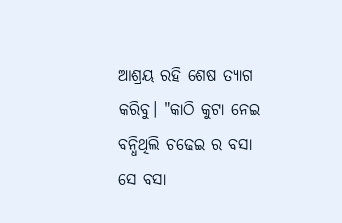ଆଶ୍ରୟ ରହି ଶେଷ ତ୍ୟାଗ କରିବୁ। "କାଠି କୁଟା ନେଇ ବନ୍ଧିଥିଲି ଚଢେଇ ର ବସା ସେ ବସା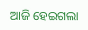ଆଜି ହେଇଗଲା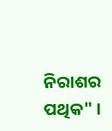ନିରାଶର ପଥିକ" ।